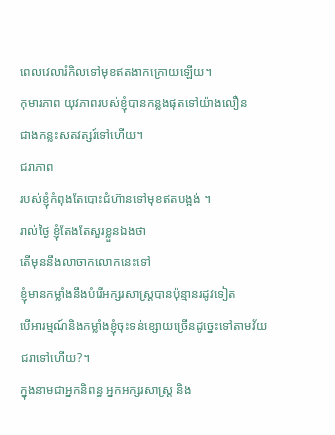ពេលវេលារំកិលទៅមុខឥតងាកក្រោយឡើយ។
កុមារភាព យុវភាពរបស់ខ្ញុំបានកន្លងផុតទៅយ៉ាងលឿន
ជាងកន្លះសតវត្សរ៍ទៅហើយ។
ជរាភាព
របស់ខ្ញុំកំពុងតែបោះជំហ៊ានទៅមុខឥតបង្អង់ ។
រាល់ថ្ងៃ ខ្ញុំតែងតែសួរខ្លួនឯងថា
តើមុននឹងលាចាកលោកនេះទៅ
ខ្ញុំមានកម្លាំងនឹងបំរើអក្សរសាស្រ្តបានប៉ុន្មានរដូវទៀត
បើអារម្មណ៍និងកម្លាំងខ្ញុំចុះទន់ខ្សោយច្រើនដូច្នេះទៅតាមវ័យជរាទៅហើយ?។
ក្នុងនាមជាអ្នកនិពន្ធ អ្នកអក្សរសាស្ត្រ និង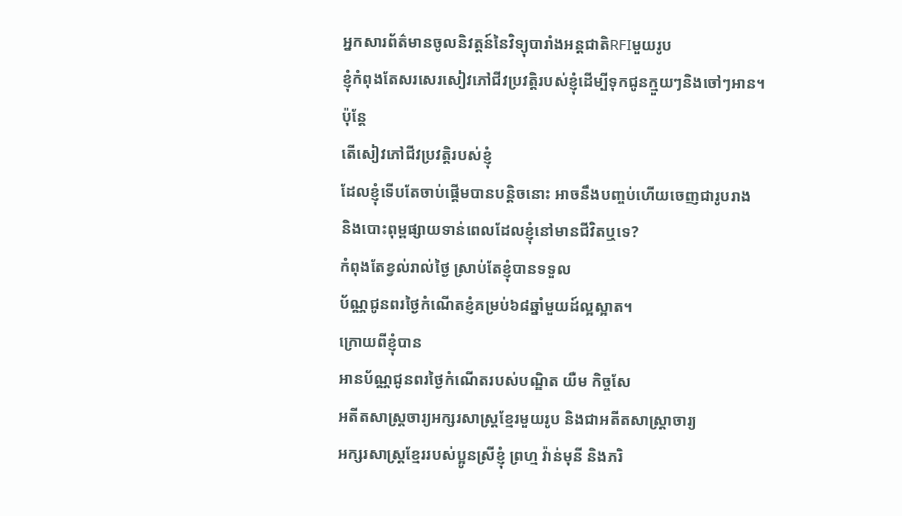អ្នកសារព័ត៌មានចូលនិវត្តន៍នៃវិទ្យុបារាំងអន្តជាតិRFIមួយរូប
ខ្ញុំកំពុងតែសរសេរសៀវភៅជីវប្រវត្តិរបស់ខ្ញុំដើម្បីទុកជូនក្មួយៗនិងចៅៗអាន។
ប៉ុន្តែ
តើសៀវភៅជីវប្រវត្តិរបស់ខ្ញុំ
ដែលខ្ញុំទើបតែចាប់ផ្តើមបានបន្តិចនោះ អាចនឹងបញ្ចប់ហើយចេញជារូបរាង
និងបោះពុម្ពផ្សាយទាន់ពេលដែលខ្ញុំនៅមានជីវិតឬទេ?
កំពុងតែខ្វល់រាល់ថ្ងៃ ស្រាប់តែខ្ញុំបានទទួល
ប័ណ្ណជូនពរថ្ងៃកំណើតខ្ញំគម្រប់៦៨ឆ្នាំមួយដ៍ល្អស្អាត។
ក្រោយពីខ្ញុំបាន
អានប័ណ្ណជូនពរថ្ងៃកំណើតរបស់បណ្ឌិត យឺម កិច្ចសែ
អតីតសាស្ត្រចារ្យអក្សរសាស្ត្រខ្មែរមួយរូប និងជាអតីតសាស្ត្រាចារ្យ
អក្សរសាស្ត្រខ្មែររបស់ប្អូនស្រីខ្ញុំ ព្រហ្ម វ៉ាន់មុនី និងភរិ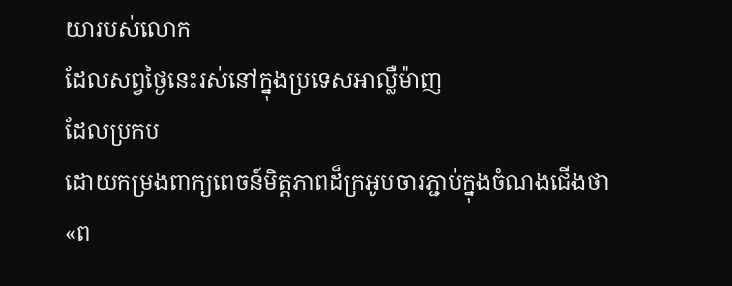យារបស់លោក
ដែលសព្វថ្ងៃនេះរស់នៅក្នុងប្រទេសអាល្លឺម៉ាញ
ដែលប្រកប
ដោយកម្រងពាក្យពេចន៍មិត្តភាពដ៏ក្រអូបចារភ្ជាប់ក្នុងចំណងជើងថា
«ព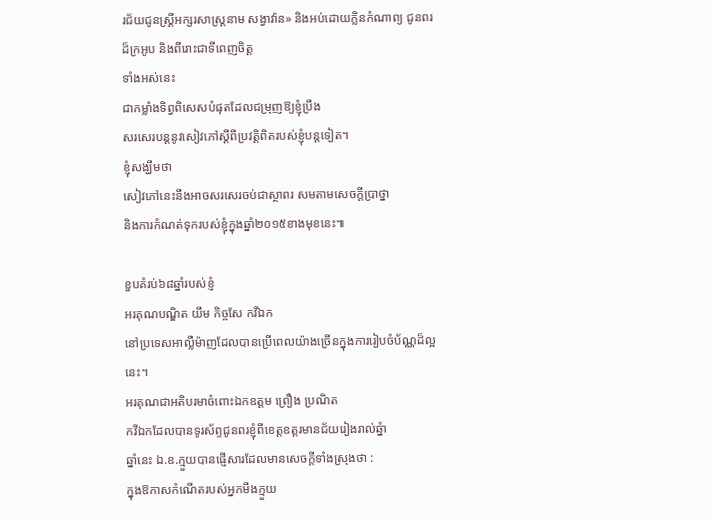រជ័យជូនស្រ្តីអក្សរសាស្រ្តនាម សង្វាវ៉ាន» និងអប់ដោយក្លិនកំណាព្យ ជូនពរ
ដ៏ក្រអូប និងពីរោះជាទីពេញចិត្ត
ទាំងអស់នេះ
ជាកម្លាំងទិព្វពិសេសបំផុតដែលជម្រុញឱ្យខ្ញុំប្រឹង
សរសេរបន្តនូវសៀវភៅស្តីពីប្រវត្តិពិតរបស់ខ្ញុំបន្តទៀត។
ខ្ញុំសង្ឃឹមថា
សៀវភៅនេះនឹងអាចសរសេរចប់ជាស្ថាពរ សមតាមសេចក្តីប្រាថ្នា
និងការកំណត់ទុករបស់ខ្ញុំក្នុងឆ្នាំ២០១៥ខាងមុខនេះ៕

ខួបគំរប់៦៨ឆ្នាំរបស់ខ្ញំ
អរគុណបណ្ឌិត យឹម កិច្ចសែ កវីឯក
នៅប្រទេសអាល្លឺម៉ាញដែលបានប្រើពេលយ៉ាងច្រើនក្នុងការរៀបចំប័ណ្ណដ៏ល្អនេះ។
អរគុណជាអតិបរមាចំពោះឯកឧត្តម ព្រឿង ប្រណិត
កវីឯកដែលបានទូរស័ព្ទជូនពរខ្ញុំពីខេត្តឧត្តរមានជ័យរៀងរាល់ឆ្នំា
ឆ្នាំនេះ ឯ.ឧ.ក្មួយបានផ្ញើសារដែលមានសេចក្តីទាំងស្រុងថា :
ក្នុងឱកាសកំណើតរបស់អ្នកមីងក្មួយ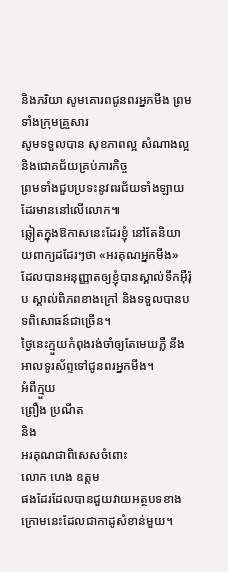និងភរិយា សូមគោរពជូនពរអ្នកមីង ព្រមទាំងក្រុមគ្រួសារ
សូមទទួលបាន សុខភាពល្អ សំណាងល្អ និងជោគជ័យគ្រប់ភារកិច្ច
ព្រមទាំងជួបប្រទះនូវពរជ័យទាំងឡាយដែរមាននៅលើលោក៕
ឆ្លៀតក្នុងឱកាសនេះដែរខ្ញុំ នៅតែនិយាយពាក្យដដែរៗថា «អរគុណអ្នកមីង»
ដែលបានអនុញ្ញាតឲ្យខ្ញុំបានស្គាល់ទឹកអ៊ឺរ៉ុប ស្គាល់ពិភពខាងក្រៅ និងទទួលបានបទពិសោធន៍ជាច្រើន។
ថ្ងៃនេះក្មួយកំពុងរង់ចាំឲ្យតែមេឃភ្លឺ នឹងអាលទូរស័ព្ទទៅជូនពរអ្នកមីង។
អំពីក្មួយ
ព្រឿង ប្រណីត
និង
អរគុណជាពិសេសចំពោះ
លោក ហេង ឧត្តម
ផងដែរដែលបានជួយវាយអត្ថបទខាងក្រោមនេះដែលជាកាដូសំខាន់មួយ។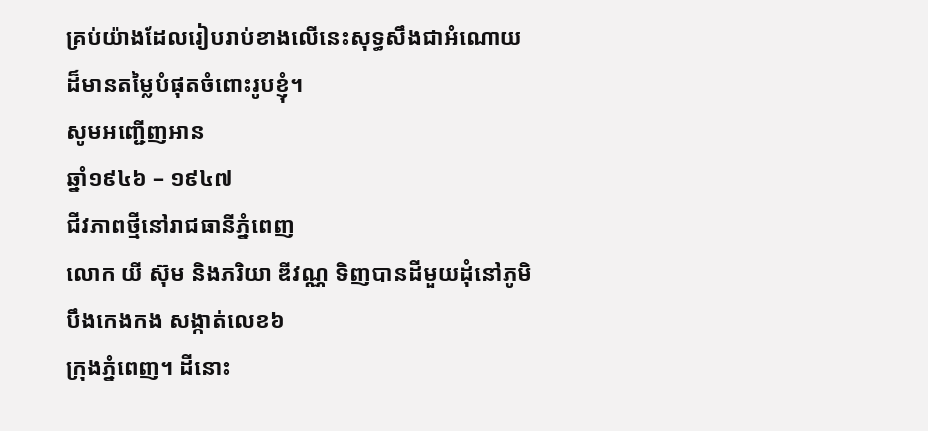គ្រប់យ៉ាងដែលរៀបរាប់ខាងលើនេះសុទ្ធសឹងជាអំណោយ
ដ៏មានតម្លៃបំផុតចំពោះរូបខ្ញុំ។
សូមអញ្ជើញអាន
ឆ្នាំ១៩៤៦ – ១៩៤៧
ជីវភាពថ្មីនៅរាជធានីភ្នំពេញ
លោក យី ស៊ុម និងភរិយា ឌីវណ្ណ ទិញបានដីមួយដុំនៅភូមិបឹងកេងកង សង្កាត់លេខ៦
ក្រុងភ្នំពេញ។ ដីនោះ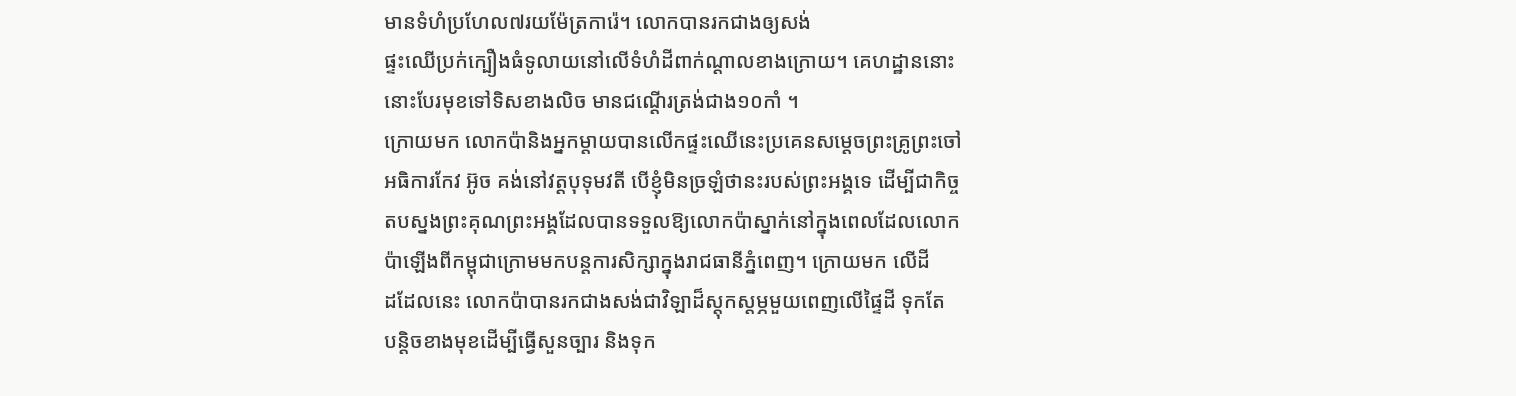មានទំហំប្រហែល៧រយម៉ែត្រការ៉េ។ លោកបានរកជាងឲ្យសង់
ផ្ទះឈើប្រក់ក្បឿងធំទូលាយនៅលើទំហំដីពាក់ណ្តាលខាងក្រោយ។ គេហដ្ឋាននោះ
នោះបែរមុខទៅទិសខាងលិច មានជណ្តើរត្រង់ជាង១០កាំ ។
ក្រោយមក លោកប៉ានិងអ្នកម្តាយបានលើកផ្ទះឈើនេះប្រគេនសម្តេចព្រះគ្រូព្រះចៅ
អធិការកែវ អ៊ូច គង់នៅវត្តបុទុមវតី បើខ្ញុំមិនច្រឡំថានះរបស់ព្រះអង្គទេ ដើម្បីជាកិច្ច
តបស្នងព្រះគុណព្រះអង្គដែលបានទទួលឱ្យលោកប៉ាស្នាក់នៅក្នុងពេលដែលលោក
ប៉ាឡើងពីកម្ពុជាក្រោមមកបន្តការសិក្សាក្នុងរាជធានីភ្នំពេញ។ ក្រោយមក លើដី
ដដែលនេះ លោកប៉ាបានរកជាងសង់ជាវិឡាដ៏ស្តុកស្តម្ភមួយពេញលើផ្ទៃដី ទុកតែ
បន្តិចខាងមុខដើម្បីធ្វើសួនច្បារ និងទុក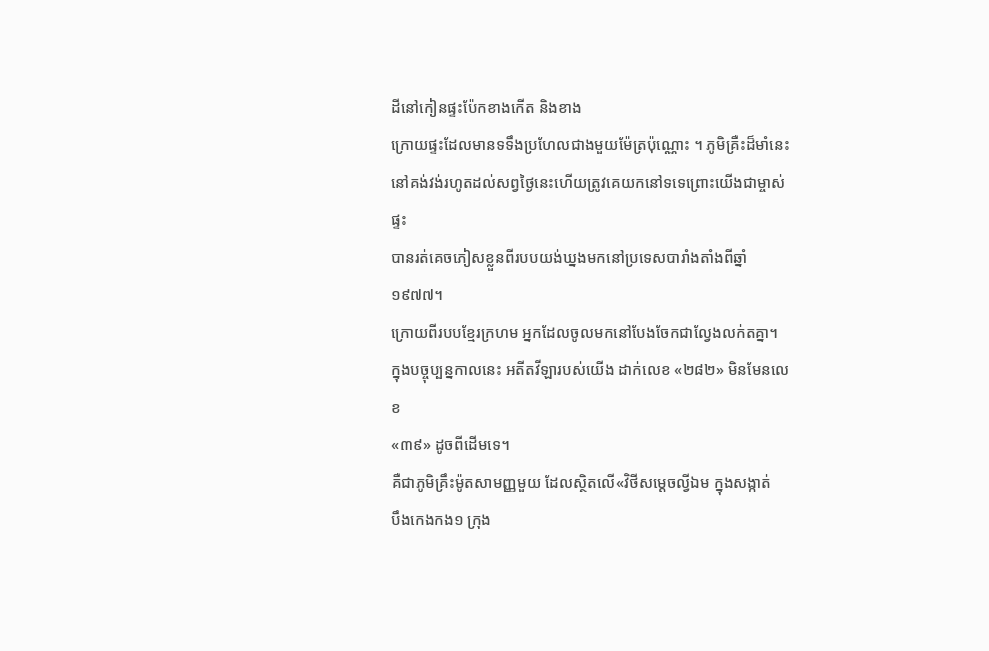ដីនៅកៀនផ្ទះប៉ែកខាងកើត និងខាង
ក្រោយផ្ទះដែលមានទទឹងប្រហែលជាងមួយម៉ែត្រប៉ុណ្ណោះ ។ ភូមិគ្រឺះដ៏មាំនេះ
នៅគង់វង់រហូតដល់សព្វថ្ងៃនេះហើយត្រូវគេយកនៅទទេព្រោះយើងជាម្ចាស់ផ្ទះ
បានរត់គេចភៀសខ្លួនពីរបបយង់ឃ្នងមកនៅប្រទេសបារាំងតាំងពីឆ្នាំ១៩៧៧។
ក្រោយពីរបបខ្មែរក្រហម អ្នកដែលចូលមកនៅបែងចែកជាល្វែងលក់តគ្នា។
ក្នុងបច្ចុប្បន្នកាលនេះ អតីតវីឡារបស់យើង ដាក់លេខ «២៨២» មិនមែនលេខ
«៣៩» ដូចពីដើមទេ។
គឺជាភូមិគ្រឹះម៉ូតសាមញ្ញមួយ ដែលស្ថិតលើ«វិថីសម្តេចល្វីឯម ក្នុងសង្កាត់
បឹងកេងកង១ ក្រុង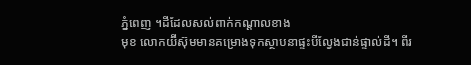ភ្នំពេញ ។ដីដែលសល់ពាក់កណ្តាលខាង
មុខ លោកយ៊ីស៊ុមមានគម្រោងទុកស្ថាបនាផ្ទះបីល្វែងជាន់ផ្ទាល់ដី។ ពីរ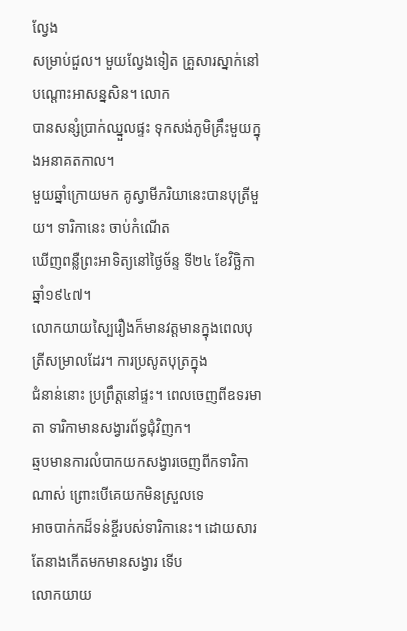ល្វែង
សម្រាប់ជួល។ មួយល្វែងទៀត គ្រួសារស្នាក់នៅបណ្តោះអាសន្នសិន។ លោក
បានសន្សំប្រាក់ឈ្នួលផ្ទះ ទុកសង់ភូមិគ្រឹះមួយក្នុងអនាគតកាល។
មួយឆ្នាំក្រោយមក គូស្វាមីភរិយានេះបានបុត្រីមួយ។ ទារិកានេះ ចាប់កំណើត
ឃើញពន្លឺព្រះអាទិត្យនៅថ្ងៃច័ន្ទ ទី២៤ ខែវិច្ឆិកា ឆ្នាំ១៩៤៧។
លោកយាយស្បៃរឿងក៏មានវត្តមានក្នុងពេលបុត្រីសម្រាលដែរ។ ការប្រសូតបុត្រក្នុង
ជំនាន់នោះ ប្រព្រឹត្តនៅផ្ទះ។ ពេលចេញពីឧទរមាតា ទារិកាមានសង្វារព័ទ្ធជុំវិញក។
ឆ្មបមានការលំបាកយកសង្វារចេញពីកទារិកាណាស់ ព្រោះបើគេយកមិនស្រួលទេ
អាចបាក់កដ៏ទន់ខ្ចីរបស់ទារិកានេះ។ ដោយសារតែនាងកើតមកមានសង្វារ ទើប
លោកយាយ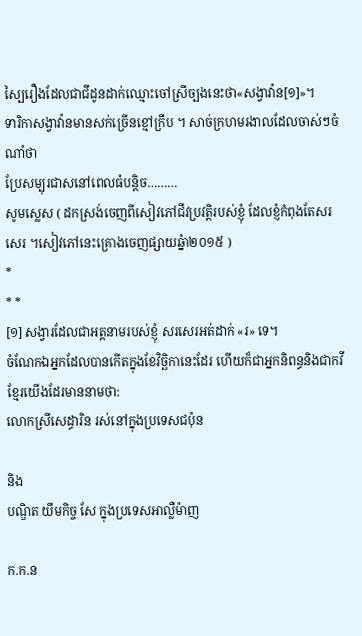ស្បៃរឿងដែលជាជីដូនដាក់ឈ្មោះចៅស្រីច្បងនេះថា«សង្វាវ៉ាន[១]»។
ទារិកាសង្វាវ៉ានមានសក់ច្រើនខ្មៅក្រឹប ។ សាច់ក្រហមរងាលដែលចាស់ៗចំណាំថា
ប្រែសម្បុរជាសនៅពេលធំបន្តិច………
សូមស្លេស ( ដកស្រង់ចេញពីសៀវភៅជីវប្រវត្តិរបស់ខ្ញុំ ដែលខ្ញំកំពុងតែសរសេរ ។សៀវភៅនេះគ្រោងចេញផ្សាយឆ្នំា២០១៥ )
*
* *
[១] សង្វារដែលជាអត្តនាមរបស់ខ្ញុំ សរសេរអត់ដាក់ «រ» ទេ។
ចំណែកឯអ្នកដែលបានកើតក្នុងខែវិច្ឆិកានេះដែរ ហើយក៏ជាអ្នកនិពន្ធនិងជាកវី
ខ្មែរយើងដែរមាននាមថា:
លោកស្រីសេដ្ធារិន រស់នៅក្នុងប្រទេសជប៉ុន

និង
បណ្ឌិត យឹមកិច្ច សែ ក្នុងប្រទេសអាល្លឺម៉ាញ

ក.ក.ន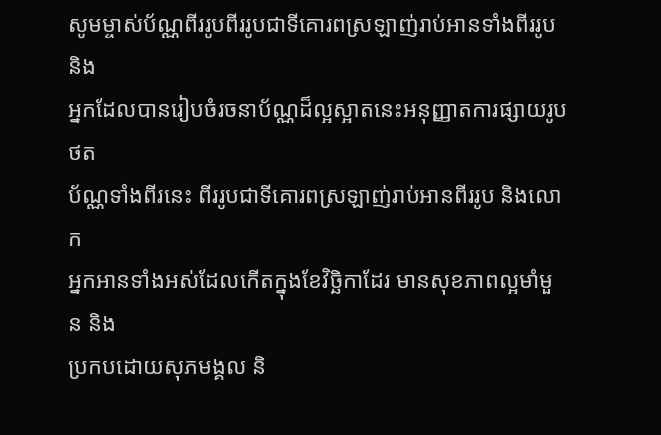សូមម្ចាស់ប័ណ្ណពីររូបពីររូបជាទីគោរពស្រឡាញ់រាប់អានទាំងពីររូបនិង
អ្នកដែលបានរៀបចំរចនាប័ណ្ណដ៏ល្អស្អាតនេះអនុញ្ញាតការផ្សាយរូបថត
ប័ណ្ណទាំងពីរនេះ ពីររូបជាទីគោរពស្រឡាញ់រាប់អានពីររូប និងលោក
អ្នកអានទាំងអស់ដែលកើតក្នុងខែវិច្ឆិកាដែរ មានសុខភាពល្អមាំមួន និង
ប្រកបដោយសុភមង្គល និ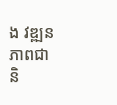ង វឌ្ឍនភាពជានិ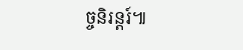ច្ចនិរន្តរ៍៕